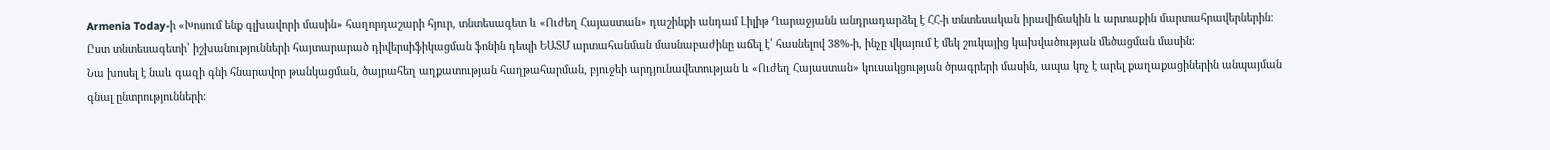Armenia Today-ի «Խոսում ենք գլխավորի մասին» հաղորդաշարի հյուր, տնտեսագետ և «Ուժեղ Հայաստան» դաշինքի անդամ Լիլիթ Ղարաջյանն անդրադարձել է ՀՀ-ի տնտեսական իրավիճակին և արտաքին մարտահրավերներին։ Ըստ տնտեսագետի՝ իշխանությունների հայտարարած դիվերսիֆիկացման ֆոնին դեպի ԵԱՏՄ արտահանման մասնաբաժինը աճել է՝ հասնելով 38%-ի, ինչը վկայում է մեկ շուկայից կախվածության մեծացման մասին։
Նա խոսել է նաև գազի գնի հնարավոր թանկացման, ծայրահեղ աղքատության հաղթահարման, բյուջեի արդյունավետության և «Ուժեղ Հայաստան» կուսակցության ծրագրերի մասին, ապա կոչ է արել քաղաքացիներին անպայման գնալ ընտրությունների։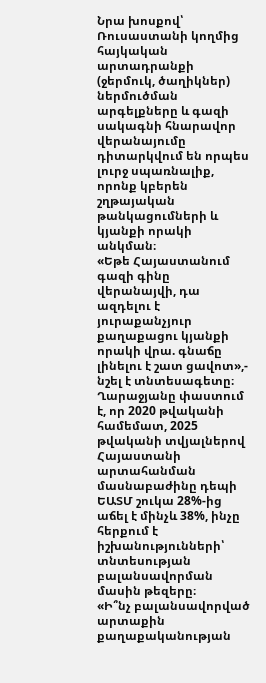Նրա խոսքով՝ Ռուսաստանի կողմից հայկական արտադրանքի (ջերմուկ, ծաղիկներ) ներմուծման արգելքները և գազի սակագնի հնարավոր վերանայումը դիտարկվում են որպես լուրջ սպառնալիք, որոնք կբերեն շղթայական թանկացումների և կյանքի որակի անկման։
«Եթե Հայաստանում գազի գինը վերանայվի, դա ազդելու է յուրաքանչյուր քաղաքացու կյանքի որակի վրա. գնաճը լինելու է շատ ցավոտ»,- նշել է տնտեսագետը։
Ղարաջյանը փաստում է, որ 2020 թվականի համեմատ, 2025 թվականի տվյալներով Հայաստանի արտահանման մասնաբաժինը դեպի ԵԱՏՄ շուկա 28%-ից աճել է մինչև 38%, ինչը հերքում է իշխանությունների՝ տնտեսության բալանսավորման մասին թեզերը։
«Ի՞նչ բալանսավորված արտաքին քաղաքականության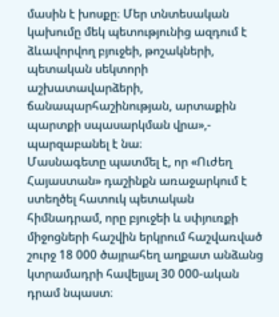մասին է խոսքը։ Մեր տնտեսական կախումը մեկ պետությունից ազդում է ձևավորվող բյուջեի, թոշակների, պետական սեկտորի աշխատավարձերի, ճանապարհաշինության, արտաքին պարտքի սպասարկման վրա»,- պարզաբանել է նա։
Մասնագետը պատմել է, որ «Ուժեղ Հայաստան» դաշինքն առաջարկում է ստեղծել հատուկ պետական հիմնադրամ, որը բյուջեի և սփյուռքի միջոցների հաշվին երկրում հաշվառված շուրջ 18 000 ծայրահեղ աղքատ անձանց կտրամադրի հավելյալ 30 000-ական դրամ նպաստ։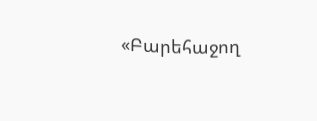«Բարեհաջող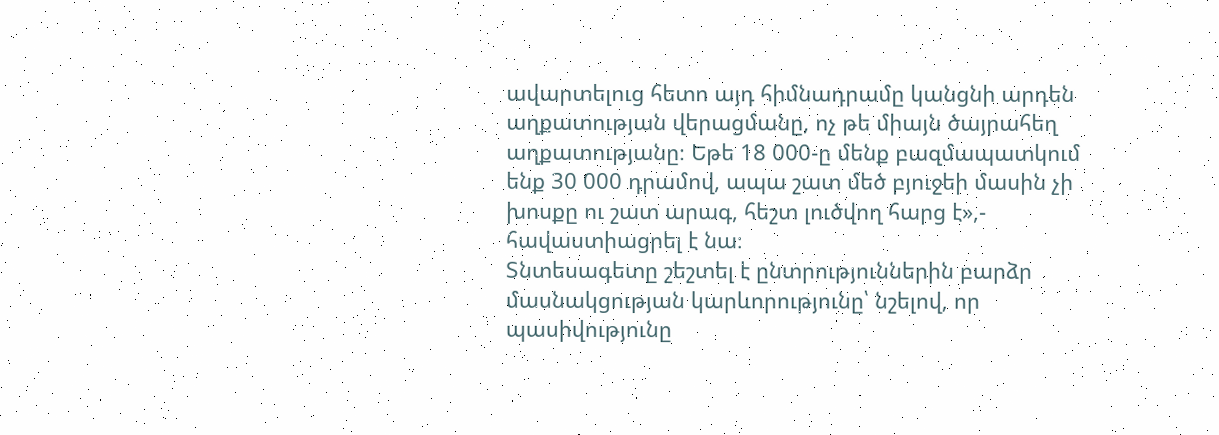ավարտելուց հետո այդ հիմնադրամը կանցնի արդեն աղքատության վերացմանը, ոչ թե միայն ծայրահեղ աղքատությանը։ Եթե 18 000-ը մենք բազմապատկում ենք 30 000 դրամով, ապա շատ մեծ բյուջեի մասին չի խոսքը ու շատ արագ, հեշտ լուծվող հարց է»,- հավաստիացրել է նա։
Տնտեսագետը շեշտել է ընտրություններին բարձր մասնակցության կարևորությունը՝ նշելով, որ պասիվությունը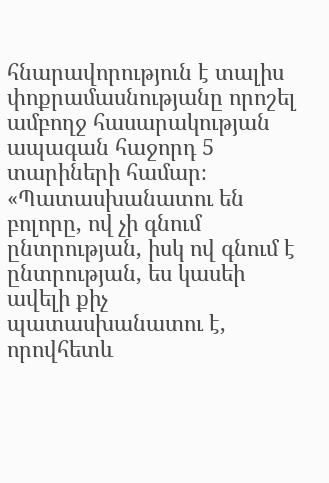հնարավորություն է տալիս փոքրամասնությանը որոշել ամբողջ հասարակության ապագան հաջորդ 5 տարիների համար։
«Պատասխանատու են բոլորը, ով չի գնում ընտրության, իսկ ով գնում է ընտրության, ես կասեի ավելի քիչ պատասխանատու է, որովհետև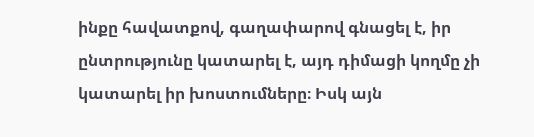ինքը հավատքով, գաղափարով գնացել է, իր ընտրությունը կատարել է, այդ դիմացի կողմը չի կատարել իր խոստումները։ Իսկ այն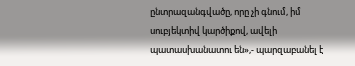ընտրազանգվածը, որը չի գնում, իմ սուբյեկտիվ կարծիքով, ավելի պատասխանատու են»,- պարզաբանել է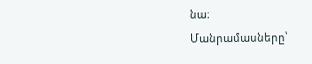նա։
Մանրամասները՝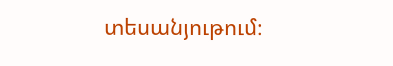տեսանյութում։